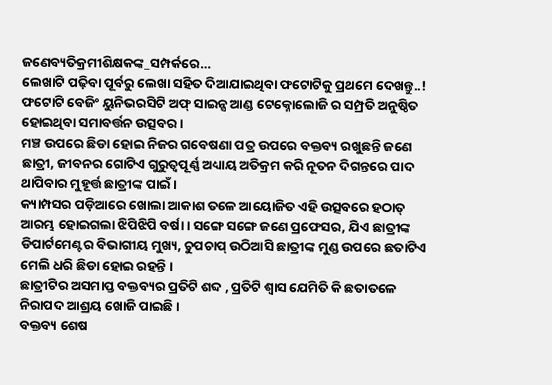ଜଣେବ୍ୟତିକ୍ରମୀଶିକ୍ଷକଙ୍କ_ସମ୍ପର୍କରେ…
ଲେଖାଟି ପଢ଼ିବା ପୂର୍ବରୁ ଲେଖା ସହିତ ଦିଆଯାଇଥିବା ଫଟୋଟିକୁ ପ୍ରଥମେ ଦେଖନ୍ତୁ..!
ଫଟୋଟି ବେଜିଂ ୟୁନିଭରସିଟି ଅଫ୍ ସାଇନ୍ସ ଆଣ୍ଡ ଟେକ୍ନୋଲୋଜି ର ସମ୍ପ୍ରତି ଅନୁଷ୍ଠିତ ହୋଇଥିବା ସମାବର୍ତ୍ତନ ଉତ୍ସବର ।
ମଞ୍ଚ ଉପରେ ଛିଡା ହୋଇ ନିଜର ଗବେଷଣା ପତ୍ର ଉପରେ ବକ୍ତବ୍ୟ ରଖୁଛନ୍ତି ଜଣେ ଛାତ୍ରୀ, ଜୀବନର ଗୋଟିଏ ଗୁରୁତ୍ବପୂର୍ଣ୍ଣ ଅଧ୍ୟାୟ ଅତିକ୍ରମ କରି ନୂତନ ଦିଗନ୍ତରେ ପାଦ ଥାପିବାର ମୁହୂର୍ତ୍ତ ଛାତ୍ରୀଙ୍କ ପାଇଁ ।
କ୍ୟାମ୍ପସର ପଡ଼ିଆରେ ଖୋଲା ଆକାଶ ତଳେ ଆୟୋଜିତ ଏହି ଉତ୍ସବରେ ହଠାତ୍ ଆରମ୍ଭ ହୋଇଗଲା ଝିପିଝିପି ବର୍ଷା । ସଙ୍ଗେ ସଙ୍ଗେ ଜଣେ ପ୍ରଫେସର, ଯିଏ ଛାତ୍ରୀଙ୍କ ଡିପାର୍ଟମେଣ୍ଟର ବିଭାଗୀୟ ମୁଖ୍ୟ, ଚୁପଚାପ୍ ଉଠିଆସି ଛାତ୍ରୀଙ୍କ ମୁଣ୍ଡ ଉପରେ ଛତାଟିଏ ମେଲି ଧରି ଛିଡା ହୋଇ ରହନ୍ତି ।
ଛାତ୍ରୀଟିର ଅସମାପ୍ତ ବକ୍ତବ୍ୟର ପ୍ରତିଟି ଶବ୍ଦ , ପ୍ରତିଟି ଶ୍ବାସ ଯେମିତି କି ଛତାତଳେ ନିରାପଦ ଆଶ୍ରୟ ଖୋଜି ପାଇଛି ।
ବକ୍ତବ୍ୟ ଶେଷ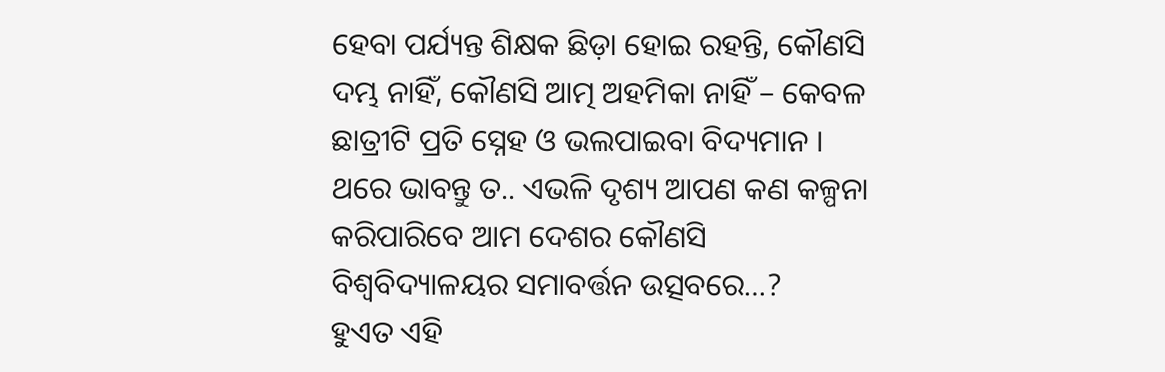ହେବା ପର୍ଯ୍ୟନ୍ତ ଶିକ୍ଷକ ଛିଡ଼ା ହୋଇ ରହନ୍ତି, କୌଣସି ଦମ୍ଭ ନାହିଁ, କୌଣସି ଆତ୍ମ ଅହମିକା ନାହିଁ – କେବଳ ଛାତ୍ରୀଟି ପ୍ରତି ସ୍ନେହ ଓ ଭଲପାଇବା ବିଦ୍ୟମାନ ।
ଥରେ ଭାବନ୍ତୁ ତ.. ଏଭଳି ଦୃଶ୍ୟ ଆପଣ କଣ କଳ୍ପନା କରିପାରିବେ ଆମ ଦେଶର କୌଣସି ବିଶ୍ବବିଦ୍ୟାଳୟର ସମାବର୍ତ୍ତନ ଉତ୍ସବରେ…?
ହୁଏତ ଏହି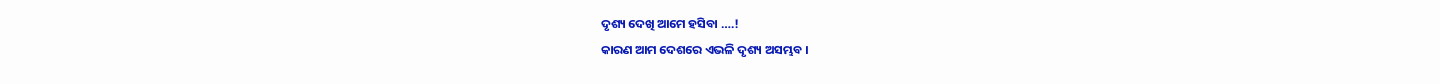ଦୃଶ୍ୟ ଦେଖି ଆମେ ହସିବା ….!
କାରଣ ଆମ ଦେଶରେ ଏଭଳି ଦୃଶ୍ୟ ଅସମ୍ଭବ ।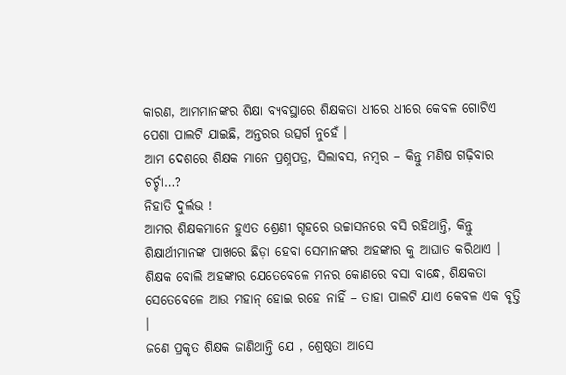କାରଣ, ଆମମାନଙ୍କର ଶିକ୍ଷା ବ୍ୟବସ୍ଥାରେ ଶିକ୍ଷକତା ଧୀରେ ଧୀରେ କେବଳ ଗୋଟିଏ ପେଶା ପାଲଟି ଯାଇଛି, ଅନ୍ତରର ଉତ୍ସର୍ଗ ନୁହେଁ ।
ଆମ ଦେଶରେ ଶିକ୍ଷକ ମାନେ ପ୍ରଶ୍ନପତ୍ର, ସିଲାବସ, ନମ୍ବର – କିନ୍ତୁ ମଣିଷ ଗଢ଼ିବାର ଚର୍ଚ୍ଚା…?
ନିହାତି ଦୁର୍ଲଭ !
ଆମର ଶିକ୍ଷକମାନେ ହୁଏତ ଶ୍ରେଣୀ ଗୃହରେ ଉଚ୍ଚାସନରେ ବସି ରହିଥାନ୍ତି, କିନ୍ତୁ ଶିକ୍ଷାର୍ଥୀମାନଙ୍କ ପାଖରେ ଛିଡ଼ା ହେବା ସେମାନଙ୍କର ଅହଙ୍କାର କୁ ଆଘାତ କରିଥାଏ । ଶିକ୍ଷକ ବୋଲି ଅହଙ୍କାର ଯେତେବେଳେ ମନର କୋଣରେ ବସା ବାନ୍ଧେ, ଶିକ୍ଷକତା ସେତେବେଳେ ଆଉ ମହାନ୍ ହୋଇ ରହେ ନାହିଁ – ତାହା ପାଲଟି ଯାଏ କେବଳ ଏକ ବୃତ୍ତି ।
ଜଣେ ପ୍ରକୃତ ଶିକ୍ଷକ ଜାଣିଥାନ୍ତି ଯେ , ଶ୍ରେଷ୍ଠତା ଆସେ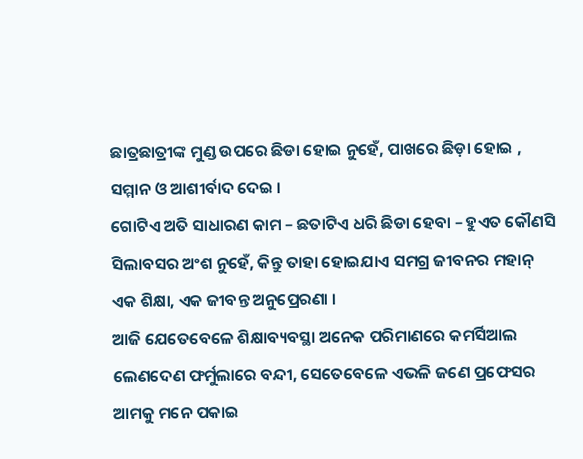ଛାତ୍ରଛାତ୍ରୀଙ୍କ ମୁଣ୍ଡ ଉପରେ ଛିଡା ହୋଇ ନୁହେଁ, ପାଖରେ ଛିଡ଼ା ହୋଇ , ସମ୍ମାନ ଓ ଆଶୀର୍ବାଦ ଦେଇ ।
ଗୋଟିଏ ଅତି ସାଧାରଣ କାମ – ଛତାଟିଏ ଧରି ଛିଡା ହେବା – ହୁଏତ କୌଣସି ସିଲାବସର ଅଂଶ ନୁହେଁ, କିନ୍ତୁ ତାହା ହୋଇଯାଏ ସମଗ୍ର ଜୀବନର ମହାନ୍ ଏକ ଶିକ୍ଷା, ଏକ ଜୀବନ୍ତ ଅନୁପ୍ରେରଣା ।
ଆଜି ଯେତେବେଳେ ଶିକ୍ଷାବ୍ୟବସ୍ଥା ଅନେକ ପରିମାଣରେ କମର୍ସିଆଲ ଲେଣଦେଣ ଫର୍ମୁଲାରେ ବନ୍ଦୀ, ସେତେବେଳେ ଏଭଳି ଜଣେ ପ୍ରଫେସର ଆମକୁ ମନେ ପକାଇ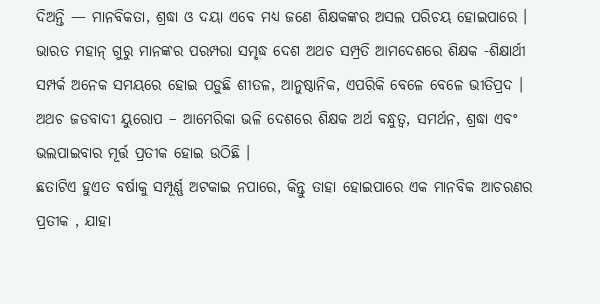ଦିଅନ୍ତି — ମାନବିକତା, ଶ୍ରଦ୍ଧା ଓ ଦୟା ଏବେ ମଧ୍ୟ ଜଣେ ଶିକ୍ଷକଙ୍କର ଅସଲ ପରିଚୟ ହୋଇପାରେ ।
ଭାରତ ମହାନ୍ ଗୁରୁ ମାନଙ୍କର ପରମ୍ପରା ସମୃଦ୍ଧ ଦେଶ ଅଥଚ ସମ୍ପ୍ରତି ଆମଦେଶରେ ଶିକ୍ଷକ -ଶିକ୍ଷାର୍ଥୀ ସମ୍ପର୍କ ଅନେକ ସମୟରେ ହୋଇ ପଡ଼ୁଛି ଶୀତଳ, ଆନୁଷ୍ଠାନିକ, ଏପରିକି ବେଳେ ବେଳେ ଭୀତିପ୍ରଦ ।
ଅଥଚ ଜଡବାଦୀ ୟୁରୋପ – ଆମେରିକା ଭଳି ଦେଶରେ ଶିକ୍ଷକ ଅର୍ଥ ବନ୍ଧୁତ୍ୱ, ସମର୍ଥନ, ଶ୍ରଦ୍ଧା ଏବଂ ଭଲପାଇବାର ମୂର୍ତ୍ତ ପ୍ରତୀକ ହୋଇ ଉଠିଛି ।
ଛତାଟିଏ ହୁଏତ ବର୍ଷାକୁ ସମ୍ପୂର୍ଣ୍ଣ ଅଟକାଇ ନପାରେ, କିନ୍ତୁ ତାହା ହୋଇପାରେ ଏକ ମାନବିକ ଆଚରଣର ପ୍ରତୀକ , ଯାହା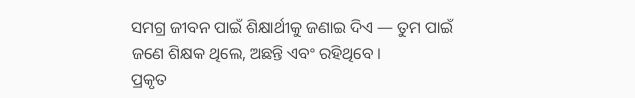ସମଗ୍ର ଜୀବନ ପାଇଁ ଶିକ୍ଷାର୍ଥୀକୁ ଜଣାଇ ଦିଏ — ତୁମ ପାଇଁ ଜଣେ ଶିକ୍ଷକ ଥିଲେ, ଅଛନ୍ତି ଏବଂ ରହିଥିବେ ।
ପ୍ରକୃତ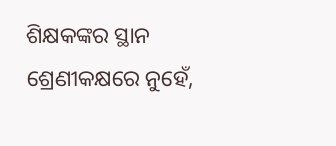ଶିକ୍ଷକଙ୍କର ସ୍ଥାନ ଶ୍ରେଣୀକକ୍ଷରେ ନୁହେଁ,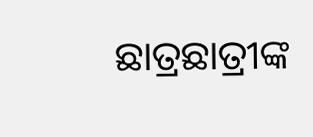ଛାତ୍ରଛାତ୍ରୀଙ୍କ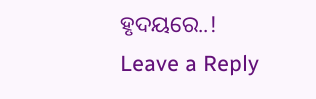ହୃଦୟରେ..!
Leave a Reply